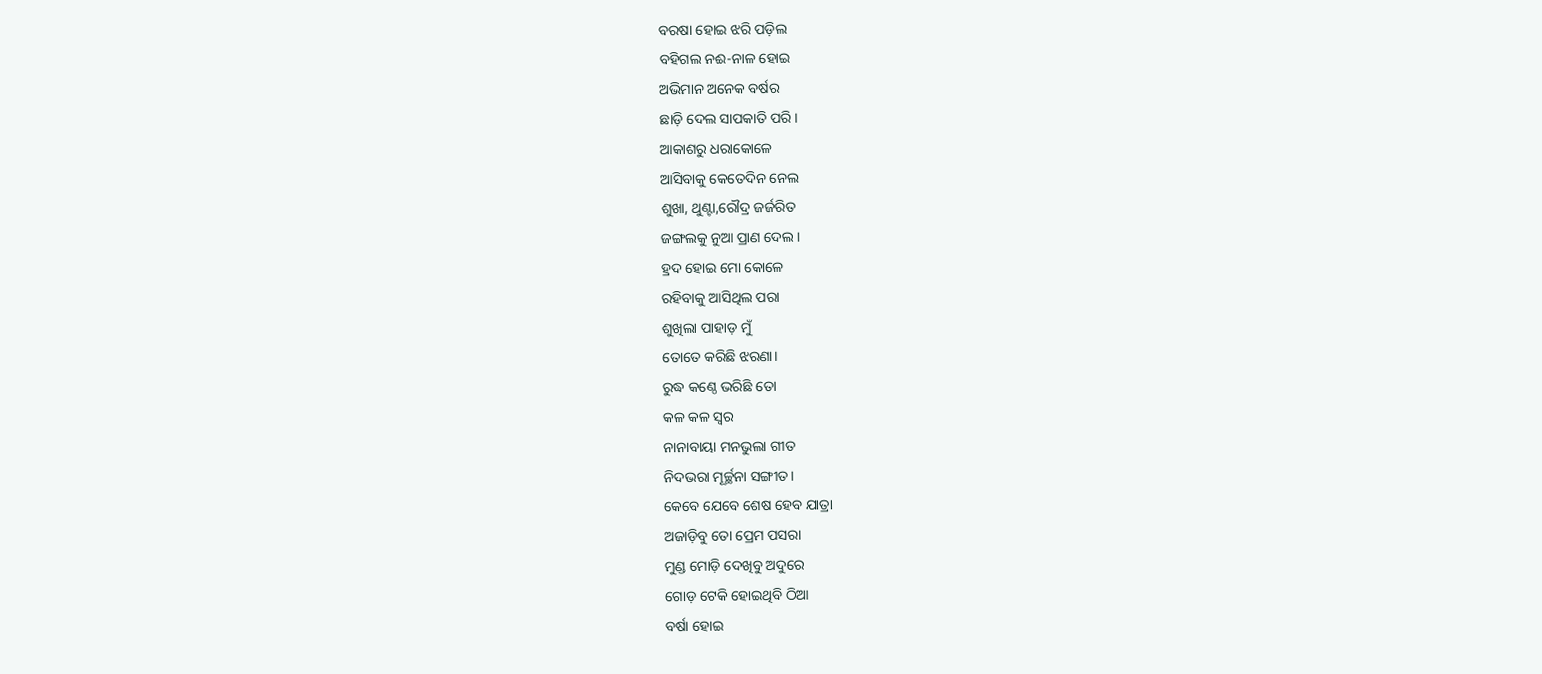ବରଷା ହୋଇ ଝରି ପଡ଼ିଲ
ବହିଗଲ ନଈ-ନାଳ ହୋଇ
ଅଭିମାନ ଅନେକ ବର୍ଷର
ଛାଡ଼ି ଦେଲ ସାପକାତି ପରି।
ଆକାଶରୁ ଧରାକୋଳେ
ଆସିବାକୁ କେତେଦିନ ନେଲ
ଶୁଖା, ଥୁଣ୍ଟା,ରୌଦ୍ର ଜର୍ଜରିତ
ଜଙ୍ଗଲକୁ ନୁଆ ପ୍ରାଣ ଦେଲ।
ହ୍ରଦ ହୋଇ ମୋ କୋଳେ
ରହିବାକୁ ଆସିଥିଲ ପରା
ଶୁଖିଲା ପାହାଡ଼ ମୁଁ
ତୋତେ କରିଛି ଝରଣା।
ରୁଦ୍ଧ କଣ୍ଠେ ଭରିଛି ତୋ
କଳ କଳ ସ୍ବର
ନାନାବାୟା ମନଭୁଲା ଗୀତ
ନିଦଭରା ମୂର୍ଚ୍ଛନା ସଙ୍ଗୀତ।
କେବେ ଯେବେ ଶେଷ ହେବ ଯାତ୍ରା
ଅଜାଡ଼ିବୁ ତୋ ପ୍ରେମ ପସରା
ମୁଣ୍ଡ ମୋଡ଼ି ଦେଖିବୁ ଅଦୁରେ
ଗୋଡ଼ ଟେକି ହୋଇଥିବି ଠିଆ
ବର୍ଷା ହୋଇ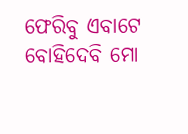ଫେରିବୁ ଏବାଟେ
ବୋହିଦେବି ମୋ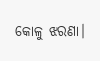କୋଳୁ ଝରଣା।